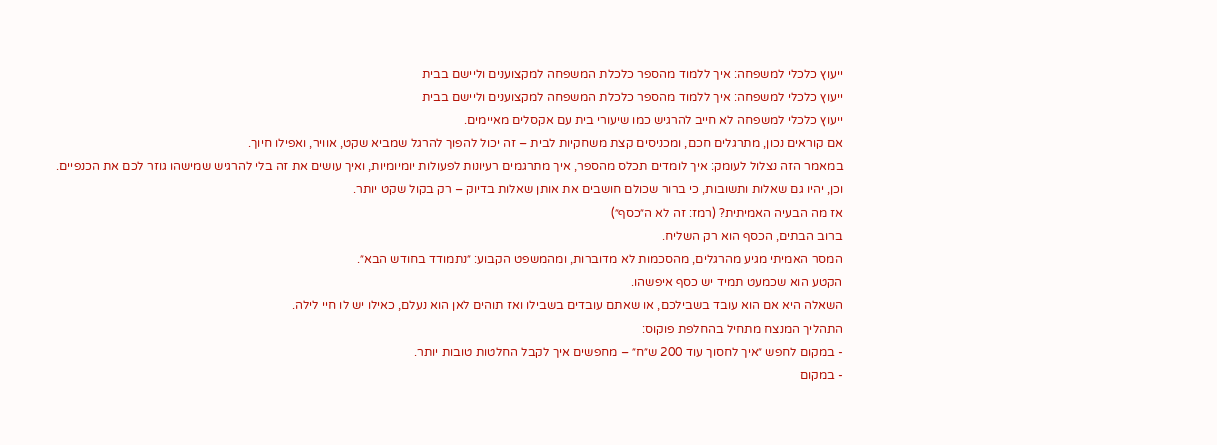ייעוץ כלכלי למשפחה: איך ללמוד מהספר כלכלת המשפחה למקצוענים וליישם בבית
ייעוץ כלכלי למשפחה: איך ללמוד מהספר כלכלת המשפחה למקצוענים וליישם בבית
ייעוץ כלכלי למשפחה לא חייב להרגיש כמו שיעורי בית עם אקסלים מאיימים.
אם קוראים נכון, מתרגלים חכם, ומכניסים קצת משחקיות לבית – זה יכול להפוך להרגל שמביא שקט, אוויר, ואפילו חיוך.
במאמר הזה נצלול לעומק: איך לומדים תכלס מהספר, איך מתרגמים רעיונות לפעולות יומיומיות, ואיך עושים את זה בלי להרגיש שמישהו גוזר לכם את הכנפיים.
וכן, יהיו גם שאלות ותשובות, כי ברור שכולם חושבים את אותן שאלות בדיוק – רק בקול שקט יותר.
אז מה הבעיה האמיתית? (רמז: זה לא ה״כסף״)
ברוב הבתים, הכסף הוא רק השליח.
המסר האמיתי מגיע מהרגלים, מהסכמות לא מדוברות, ומהמשפט הקבוע: ״נתמודד בחודש הבא״.
הקטע הוא שכמעט תמיד יש כסף איפשהו.
השאלה היא אם הוא עובד בשבילכם, או שאתם עובדים בשבילו ואז תוהים לאן הוא נעלם, כאילו יש לו חיי לילה.
התהליך המנצח מתחיל בהחלפת פוקוס:
- במקום לחפש ״איך לחסוך עוד 200 ש״ח״ – מחפשים איך לקבל החלטות טובות יותר.
- במקום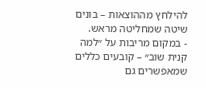להילחץ מההוצאות – בונים שיטה שמחליטה מראש.
- במקום מריבות על ״למה קנית שוב״ – קובעים כללים שמאפשרים גם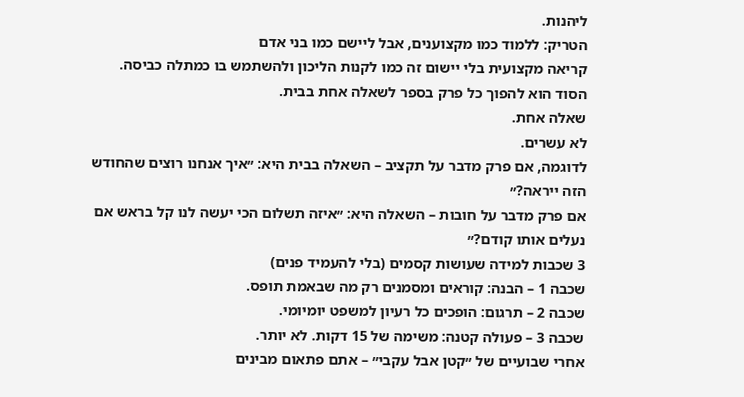ליהנות.
הטריק: ללמוד כמו מקצוענים, אבל ליישם כמו בני אדם
קריאה מקצועית בלי יישום זה כמו לקנות הליכון ולהשתמש בו כמתלה כביסה.
הסוד הוא להפוך כל פרק בספר לשאלה אחת בבית.
שאלה אחת.
לא עשרים.
לדוגמה, אם פרק מדבר על תקציב – השאלה בבית היא: ״איך אנחנו רוצים שהחודש הזה ייראה?״
אם פרק מדבר על חובות – השאלה היא: ״איזה תשלום הכי יעשה לנו קל בראש אם נעלים אותו קודם?״
3 שכבות למידה שעושות קסמים (בלי להעמיד פנים)
שכבה 1 – הבנה: קוראים ומסמנים רק מה שבאמת תופס.
שכבה 2 – תרגום: הופכים כל רעיון למשפט יומיומי.
שכבה 3 – פעולה קטנה: משימה של 15 דקות. לא יותר.
אחרי שבועיים של ״קטן אבל עקבי״ – אתם פתאום מבינים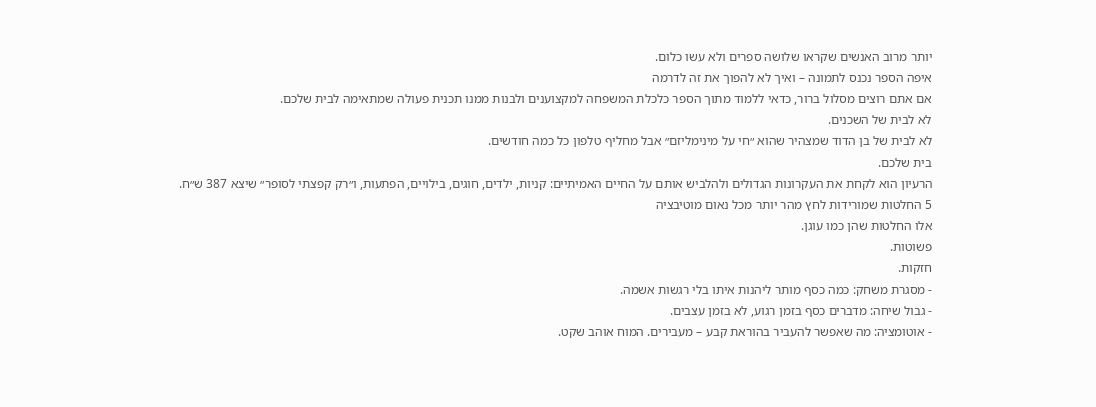יותר מרוב האנשים שקראו שלושה ספרים ולא עשו כלום.
איפה הספר נכנס לתמונה – ואיך לא להפוך את זה לדרמה
אם אתם רוצים מסלול ברור, כדאי ללמוד מתוך הספר כלכלת המשפחה למקצוענים ולבנות ממנו תכנית פעולה שמתאימה לבית שלכם.
לא לבית של השכנים.
לא לבית של בן הדוד שמצהיר שהוא ״חי על מינימליזם״ אבל מחליף טלפון כל כמה חודשים.
בית שלכם.
הרעיון הוא לקחת את העקרונות הגדולים ולהלביש אותם על החיים האמיתיים: קניות, ילדים, חוגים, בילויים, הפתעות, ו״רק קפצתי לסופר״ שיצא 387 ש״ח.
5 החלטות שמורידות לחץ מהר יותר מכל נאום מוטיבציה
אלו החלטות שהן כמו עוגן.
פשוטות.
חזקות.
- מסגרת משחק: כמה כסף מותר ליהנות איתו בלי רגשות אשמה.
- גבול שיחה: מדברים כסף בזמן רגוע, לא בזמן עצבים.
- אוטומציה: מה שאפשר להעביר בהוראת קבע – מעבירים. המוח אוהב שקט.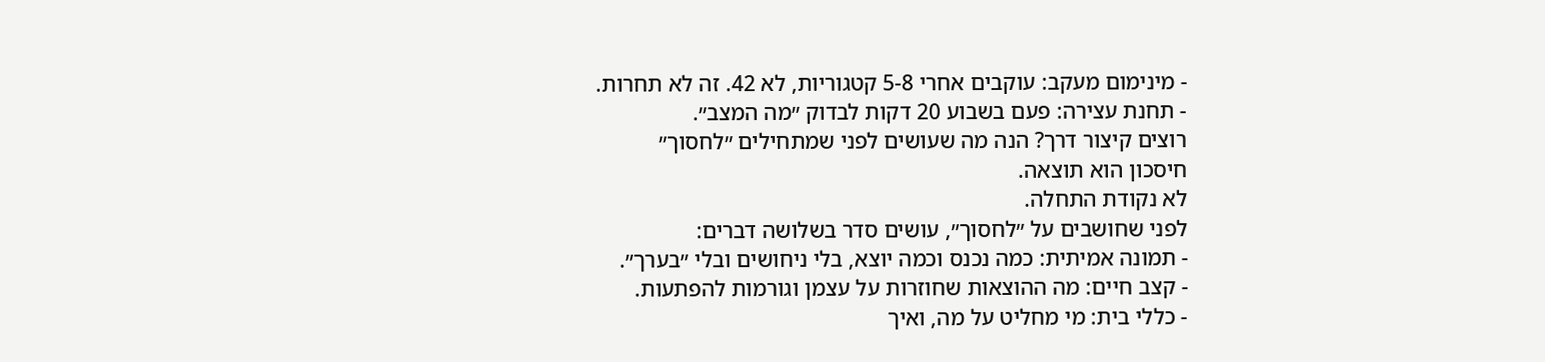- מינימום מעקב: עוקבים אחרי 5-8 קטגוריות, לא 42. זה לא תחרות.
- תחנת עצירה: פעם בשבוע 20 דקות לבדוק ״מה המצב״.
רוצים קיצור דרך? הנה מה שעושים לפני שמתחילים ״לחסוך״
חיסכון הוא תוצאה.
לא נקודת התחלה.
לפני שחושבים על ״לחסוך״, עושים סדר בשלושה דברים:
- תמונה אמיתית: כמה נכנס וכמה יוצא, בלי ניחושים ובלי ״בערך״.
- קצב חיים: מה ההוצאות שחוזרות על עצמן וגורמות להפתעות.
- כללי בית: מי מחליט על מה, ואיך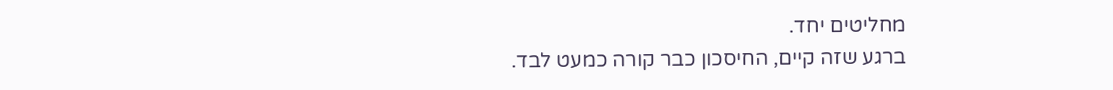מחליטים יחד.
ברגע שזה קיים, החיסכון כבר קורה כמעט לבד.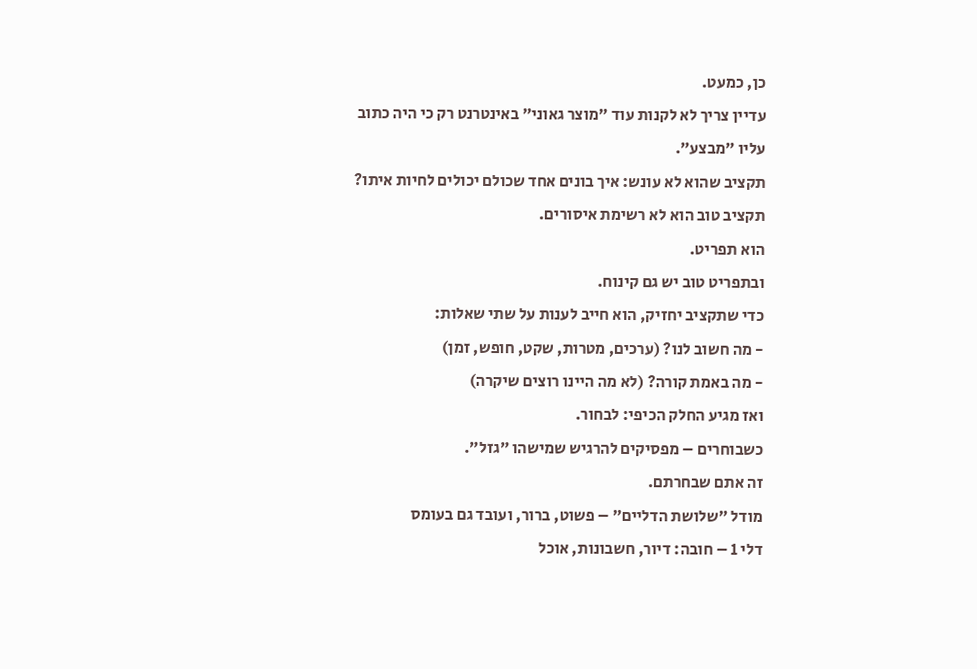כן, כמעט.
עדיין צריך לא לקנות עוד ״מוצר גאוני״ באינטרנט רק כי היה כתוב עליו ״מבצע״.
תקציב שהוא לא עונש: איך בונים אחד שכולם יכולים לחיות איתו?
תקציב טוב הוא לא רשימת איסורים.
הוא תפריט.
ובתפריט טוב יש גם קינוח.
כדי שתקציב יחזיק, הוא חייב לענות על שתי שאלות:
- מה חשוב לנו? (ערכים, מטרות, שקט, חופש, זמן)
- מה באמת קורה? (לא מה היינו רוצים שיקרה)
ואז מגיע החלק הכיפי: לבחור.
כשבוחרים – מפסיקים להרגיש שמישהו ״גזל״.
זה אתם שבחרתם.
מודל ״שלושת הדליים״ – פשוט, ברור, ועובד גם בעומס
דלי 1 – חובה: דיור, חשבונות, אוכל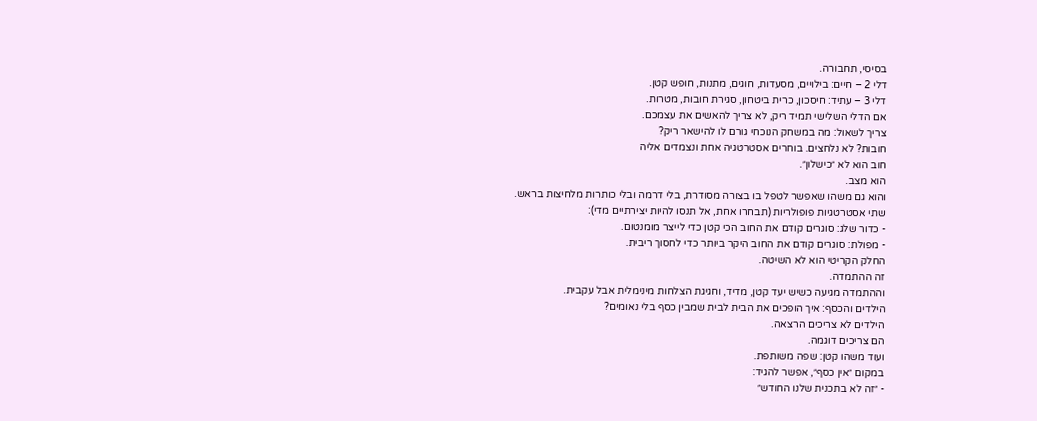בסיסי, תחבורה.
דלי 2 – חיים: בילויים, מסעדות, חוגים, מתנות, חופש קטן.
דלי 3 – עתיד: חיסכון, כרית ביטחון, סגירת חובות, מטרות.
אם הדלי השלישי תמיד ריק, לא צריך להאשים את עצמכם.
צריך לשאול: מה במשחק הנוכחי גורם לו להישאר ריק?
חובות? לא נלחצים. בוחרים אסטרטגיה אחת ונצמדים אליה
חוב הוא לא ״כישלון״.
הוא מצב.
והוא גם משהו שאפשר לטפל בו בצורה מסודרת, בלי דרמה ובלי כותרות מלחיצות בראש.
שתי אסטרטגיות פופולריות (תבחרו אחת, אל תנסו להיות יצירתיים מדי):
- כדור שלג: סוגרים קודם את החוב הכי קטן כדי לייצר מומנטום.
- מפולת: סוגרים קודם את החוב היקר ביותר כדי לחסוך ריבית.
החלק הקריטי הוא לא השיטה.
זה ההתמדה.
וההתמדה מגיעה כשיש יעד קטן, מדיד, וחגיגת הצלחות מינימלית אבל עקבית.
הילדים והכסף: איך הופכים את הבית לבית שמבין כסף בלי נאומים?
הילדים לא צריכים הרצאה.
הם צריכים דוגמה.
ועוד משהו קטן: שפה משותפת.
במקום ״אין כסף״, אפשר להגיד:
- ״זה לא בתכנית שלנו החודש״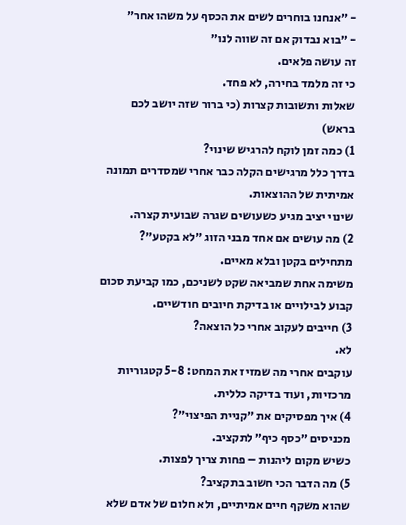- ״אנחנו בוחרים לשים את הכסף על משהו אחר״
- ״בוא נבדוק אם זה שווה לנו״
זה עושה פלאים.
כי זה מלמד בחירה, לא פחד.
שאלות ותשובות קצרות (כי ברור שזה יושב לכם בראש)
1) כמה זמן לוקח להרגיש שינוי?
בדרך כלל מרגישים הקלה כבר אחרי שמסדרים תמונה אמיתית של ההוצאות.
שינוי יציב מגיע כשעושים שגרה שבועית קצרה.
2) מה עושים אם אחד מבני הזוג ״לא בקטע״?
מתחילים בקטן ובלא מאיים.
משימה אחת שמביאה שקט לשניכם, כמו קביעת סכום קבוע לבילויים או בדיקת חיובים חודשיים.
3) חייבים לעקוב אחרי כל הוצאה?
לא.
עוקבים אחרי מה שמזיז את המחט: 5-8 קטגוריות מרכזיות, ועוד בדיקה כללית.
4) איך מפסיקים את ״קניית הפיצוי״?
מכניסים ״כסף כיף״ לתקציב.
כשיש מקום ליהנות – פחות צריך לפצות.
5) מה הדבר הכי חשוב בתקציב?
שהוא משקף חיים אמיתיים, ולא חלום של אדם שלא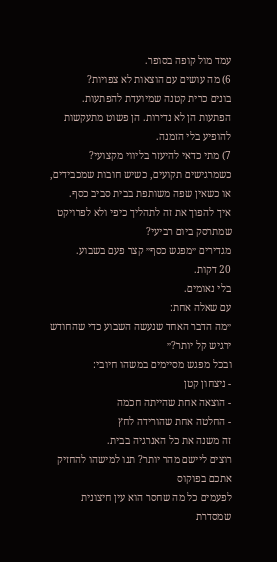עמד מול קופה בסופר.
6) מה עושים עם הוצאות לא צפויות?
בונים כרית קטנה שמיועדת להפתעות.
הפתעות הן לא נדירות. הן פשוט מתעקשות להופיע בלי הזמנה.
7) מתי כדאי להיעזר בליווי מקצועי?
כשמרגישים תקועים, כשיש חובות שמכבידים, או כשאין שפה משותפת בבית סביב כסף.
איך להפוך את זה לתהליך כיפי ולא לפרויקט שמתרסק ביום רביעי?
מגדירים ״מפגש כסף״ קצר פעם בשבוע.
20 דקות.
בלי נאומים.
עם שאלה אחת:
״מה הדבר האחד שנעשה השבוע כדי שהחודש ירגיש קל יותר?״
ובכל מפגש מסיימים במשהו חיובי:
- ניצחון קטן
- הוצאה אחת שהייתה חכמה
- החלטה אחת שהורידה לחץ
זה משנה את כל האנרגיה בבית.
רוצים ליישם מהר יותר? תנו למישהו להחזיק אתכם בפוקוס
לפעמים כל מה שחסר הוא עין חיצונית שמסדרת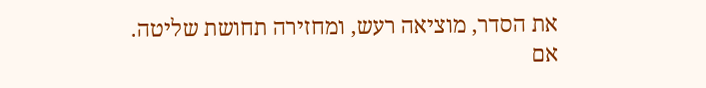את הסדר, מוציאה רעש, ומחזירה תחושת שליטה.
אם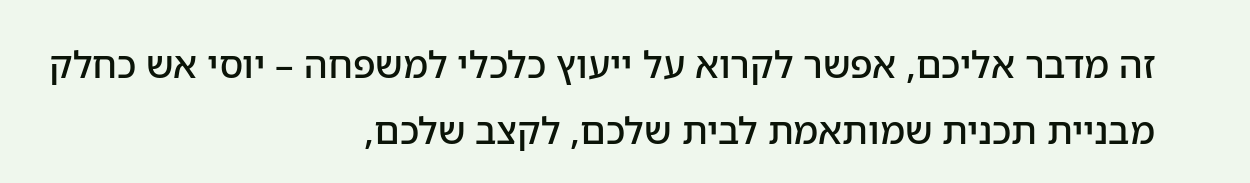זה מדבר אליכם, אפשר לקרוא על ייעוץ כלכלי למשפחה – יוסי אש כחלק מבניית תכנית שמותאמת לבית שלכם, לקצב שלכם,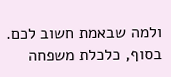ולמה שבאמת חשוב לכם.
בסוף, כלכלת משפחה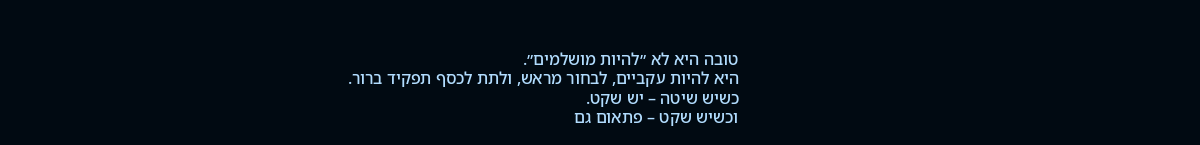טובה היא לא ״להיות מושלמים״.
היא להיות עקביים, לבחור מראש, ולתת לכסף תפקיד ברור.
כשיש שיטה – יש שקט.
וכשיש שקט – פתאום גם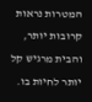המטרות נראות קרובות יותר, והבית מרגיש קל יותר לחיות בו.